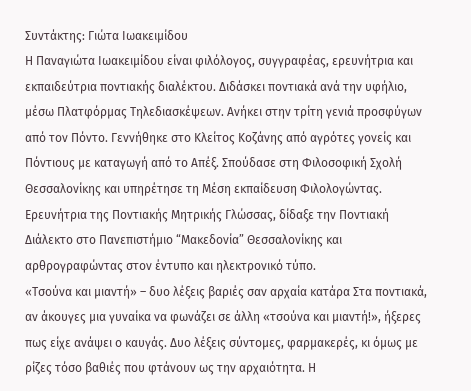Συντάκτης: Γιώτα Ιωακειμίδου
Η Παναγιώτα Ιωακειμίδου είναι φιλόλογος, συγγραφέας, ερευνήτρια και εκπαιδεύτρια ποντιακής διαλέκτου. Διδάσκει ποντιακά ανά την υφήλιο, μέσω Πλατφόρμας Τηλεδιασκέψεων. Ανήκει στην τρίτη γενιά προσφύγων από τον Πόντο. Γεννήθηκε στο Κλείτος Κοζάνης από αγρότες γονείς και Πόντιους με καταγωγή από το Απέξ. Σπούδασε στη Φιλοσοφική Σχολή Θεσσαλονίκης και υπηρέτησε τη Μέση εκπαίδευση Φιλολογώντας. Ερευνήτρια της Ποντιακής Μητρικής Γλώσσας, δίδαξε την Ποντιακή Διάλεκτο στο Πανεπιστήμιο “Μακεδονία” Θεσσαλονίκης και αρθρογραφώντας στον έντυπο και ηλεκτρονικό τύπο.
«Τσούνα και μιαντή» – δυο λέξεις βαριές σαν αρχαία κατάρα Στα ποντιακά, αν άκουγες μια γυναίκα να φωνάζει σε άλλη «τσούνα και μιαντή!», ήξερες πως είχε ανάψει ο καυγάς. Δυο λέξεις σύντομες, φαρμακερές, κι όμως με ρίζες τόσο βαθιές που φτάνουν ως την αρχαιότητα. Η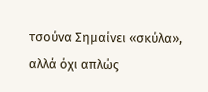τσούνα Σημαίνει «σκύλα», αλλά όχι απλώς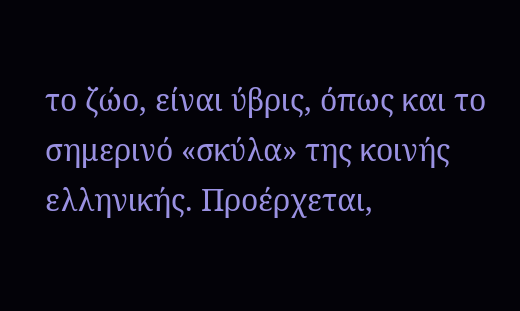το ζώο, είναι ύβρις, όπως και το σημερινό «σκύλα» της κοινής ελληνικής. Προέρχεται,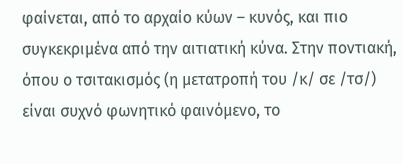φαίνεται, από το αρχαίο κύων – κυνός, και πιο συγκεκριμένα από την αιτιατική κύνα. Στην ποντιακή, όπου ο τσιτακισμός (η μετατροπή του /κ/ σε /τσ/) είναι συχνό φωνητικό φαινόμενο, το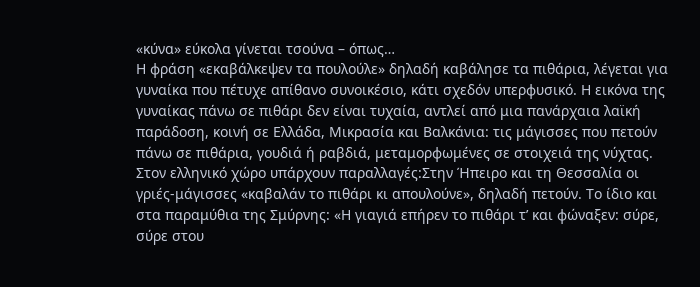«κύνα» εύκολα γίνεται τσούνα – όπως…
Η φράση «εκαβάλκεψεν τα πουλούλε» δηλαδή καβάλησε τα πιθάρια, λέγεται για γυναίκα που πέτυχε απίθανο συνοικέσιο, κάτι σχεδόν υπερφυσικό. Η εικόνα της γυναίκας πάνω σε πιθάρι δεν είναι τυχαία, αντλεί από μια πανάρχαια λαϊκή παράδοση, κοινή σε Ελλάδα, Μικρασία και Βαλκάνια: τις μάγισσες που πετούν πάνω σε πιθάρια, γουδιά ή ραβδιά, μεταμορφωμένες σε στοιχειά της νύχτας. Στον ελληνικό χώρο υπάρχουν παραλλαγές:Στην Ήπειρο και τη Θεσσαλία οι γριές-μάγισσες «καβαλάν το πιθάρι κι απουλούνε», δηλαδή πετούν. Το ίδιο και στα παραμύθια της Σμύρνης: «Η γιαγιά επήρεν το πιθάρι τ’ και φώναξεν: σύρε, σύρε στου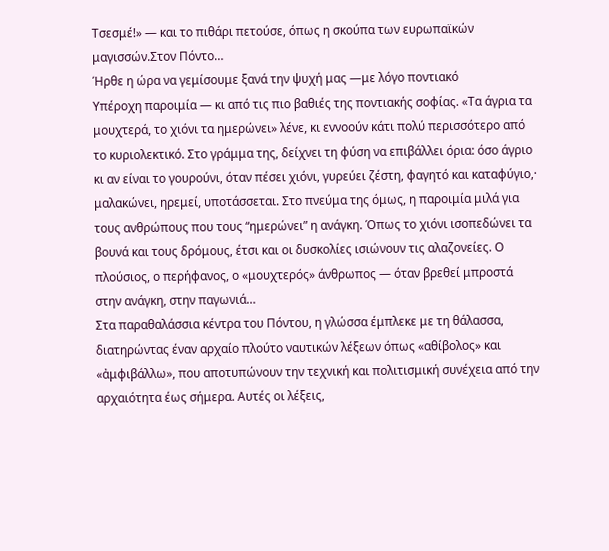Τσεσμέ!» — και το πιθάρι πετούσε, όπως η σκούπα των ευρωπαϊκών μαγισσών.Στον Πόντο…
Ήρθε η ώρα να γεμίσουμε ξανά την ψυχή μας —με λόγο ποντιακό
Υπέροχη παροιμία — κι από τις πιο βαθιές της ποντιακής σοφίας. «Τα άγρια τα μουχτερά, το χιόνι τα ημερώνει» λένε, κι εννοούν κάτι πολύ περισσότερο από το κυριολεκτικό. Στο γράμμα της, δείχνει τη φύση να επιβάλλει όρια: όσο άγριο κι αν είναι το γουρούνι, όταν πέσει χιόνι, γυρεύει ζέστη, φαγητό και καταφύγιο,· μαλακώνει, ηρεμεί, υποτάσσεται. Στο πνεύμα της όμως, η παροιμία μιλά για τους ανθρώπους που τους “ημερώνει” η ανάγκη. Όπως το χιόνι ισοπεδώνει τα βουνά και τους δρόμους, έτσι και οι δυσκολίες ισιώνουν τις αλαζονείες. Ο πλούσιος, ο περήφανος, ο «μουχτερός» άνθρωπος — όταν βρεθεί μπροστά στην ανάγκη, στην παγωνιά…
Στα παραθαλάσσια κέντρα του Πόντου, η γλώσσα έμπλεκε με τη θάλασσα, διατηρώντας έναν αρχαίο πλούτο ναυτικών λέξεων όπως «αθίβολος» και «ἀμφιβάλλω», που αποτυπώνουν την τεχνική και πολιτισμική συνέχεια από την αρχαιότητα έως σήμερα. Αυτές οι λέξεις,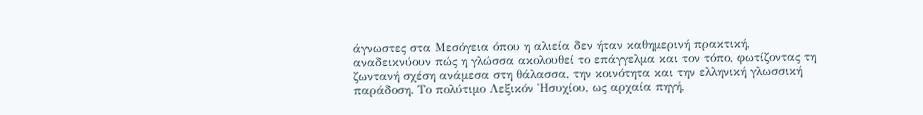άγνωστες στα Μεσόγεια όπου η αλιεία δεν ήταν καθημερινή πρακτική, αναδεικνύουν πώς η γλώσσα ακολουθεί το επάγγελμα και τον τόπο, φωτίζοντας τη ζωντανή σχέση ανάμεσα στη θάλασσα, την κοινότητα και την ελληνική γλωσσική παράδοση. Το πολύτιμο Λεξικόν Ἡσυχίου, ως αρχαία πηγή,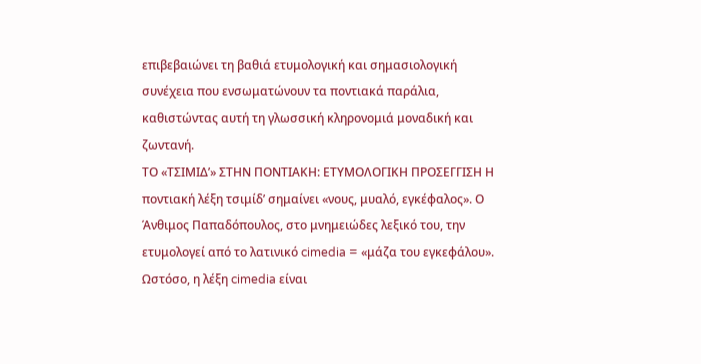επιβεβαιώνει τη βαθιά ετυμολογική και σημασιολογική συνέχεια που ενσωματώνουν τα ποντιακά παράλια, καθιστώντας αυτή τη γλωσσική κληρονομιά μοναδική και ζωντανή.
ΤΟ «ΤΣΙΜΙΔ’» ΣΤΗΝ ΠΟΝΤΙΑΚΗ: ΕΤΥΜΟΛΟΓΙΚΗ ΠΡΟΣΕΓΓΙΣΗ Η ποντιακή λέξη τσιμίδ’ σημαίνει «νους, μυαλό, εγκέφαλος». Ο Άνθιμος Παπαδόπουλος, στο μνημειώδες λεξικό του, την ετυμολογεί από το λατινικό cimedia = «μάζα του εγκεφάλου». Ωστόσο, η λέξη cimedia είναι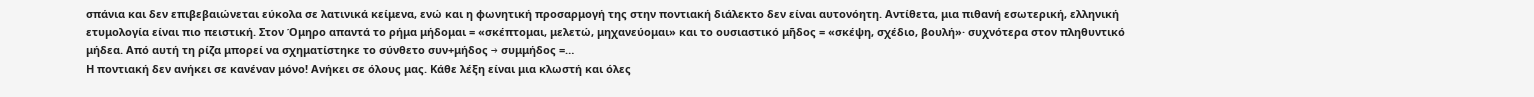σπάνια και δεν επιβεβαιώνεται εύκολα σε λατινικά κείμενα, ενώ και η φωνητική προσαρμογή της στην ποντιακή διάλεκτο δεν είναι αυτονόητη. Αντίθετα, μια πιθανή εσωτερική, ελληνική ετυμολογία είναι πιο πειστική. Στον Όμηρο απαντά το ρήμα μήδομαι = «σκέπτομαι, μελετώ, μηχανεύομαι» και το ουσιαστικό μῆδος = «σκέψη, σχέδιο, βουλή»· συχνότερα στον πληθυντικό μήδεα. Από αυτή τη ρίζα μπορεί να σχηματίστηκε το σύνθετο συν+μήδος → συμμήδος =…
Η ποντιακή δεν ανήκει σε κανέναν μόνο! Ανήκει σε όλους μας. Κάθε λέξη είναι μια κλωστή και όλες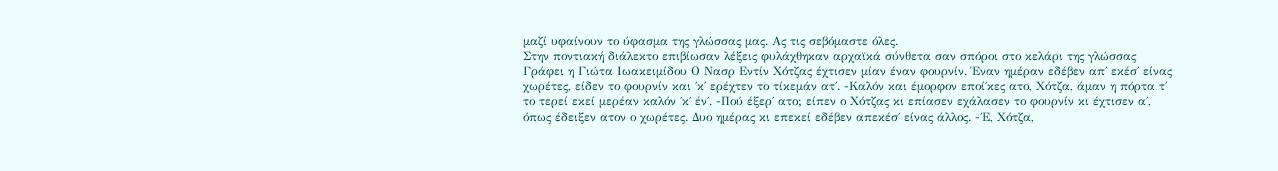μαζί υφαίνουν το ύφασμα της γλώσσας μας. Ας τις σεβόμαστε όλες.
Στην ποντιακή διάλεκτο επιβίωσαν λέξεις φυλάχθηκαν αρχαϊκά σύνθετα σαν σπόροι στο κελάρι της γλώσσας
Γράφει η Γιώτα Ιωακειμίδου Ο Νασρ Εντίν Χότζας έχτισεν μίαν έναν φουρνίν. Έναν ημέραν εδέβεν απ΄ εκέσ΄ είνας χωρέτες, είδεν το φουρνίν και ΄κ΄ ερέχτεν το τίκεμάν ατ΄. -Καλόν και έμορφον εποί΄κες ατο, Χότζα, άμαν η πόρτα τ΄ το τερεί εκεί μερέαν καλόν ΄κ΄ έν΄. -Πού έξερ΄ ατο; είπεν ο Χότζας κι επίασεν εχάλασεν το φουρνίν κι έχτισεν α΄, όπως έδειξεν ατον ο χωρέτες. Δυο ημέρας κι επεκεί εδέβεν απεκέσ΄ είνας άλλος. -΄Ε, Χότζα,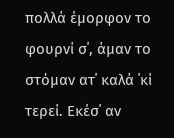πολλά έμορφον το φουρνί σ΄, άμαν το στόμαν ατ΄ καλά ΄κί τερεί. Εκέσ΄ αν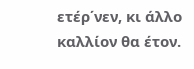ετέρ΄νεν, κι άλλο καλλίον θα έτον.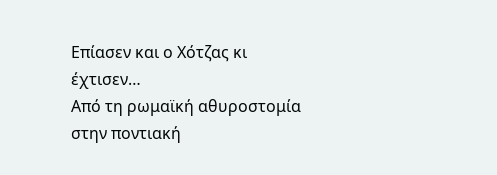Επίασεν και ο Χότζας κι έχτισεν…
Από τη ρωμαϊκή αθυροστομία στην ποντιακή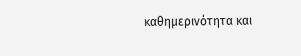καθημερινότητα και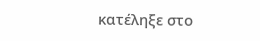κατέληξε στο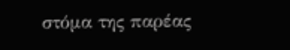στόμα της παρέας